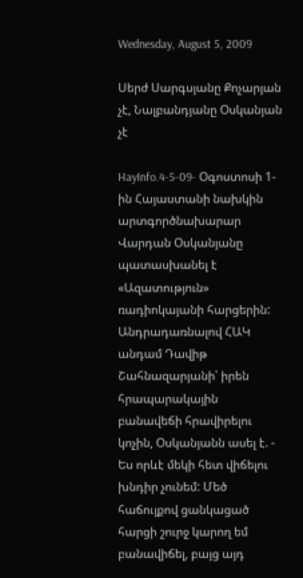Wednesday, August 5, 2009

Սերժ Սարգսյանը Քոչարյան չէ, Նալբանդյանը Օսկանյան չէ

HayInfo.4-5-09- Օգոստոսի 1-ին Հայաստանի նախկին արտգործնախարար Վարդան Օսկանյանը պատասխանել է «Ազատություն» ռադիոկայանի հարցերին: Անդրադառնալով ՀԱԿ անդամ Դավիթ Շահնազարյանի՝ իրեն հրապարակային բանավեճի հրավիրելու կոչին, Օսկանյանն ասել է. - Ես որևէ մեկի հետ վիճելու խնդիր չունեմ: Մեծ հաճույքով ցանկացած հարցի շուրջ կարող եմ բանավիճել, բայց այդ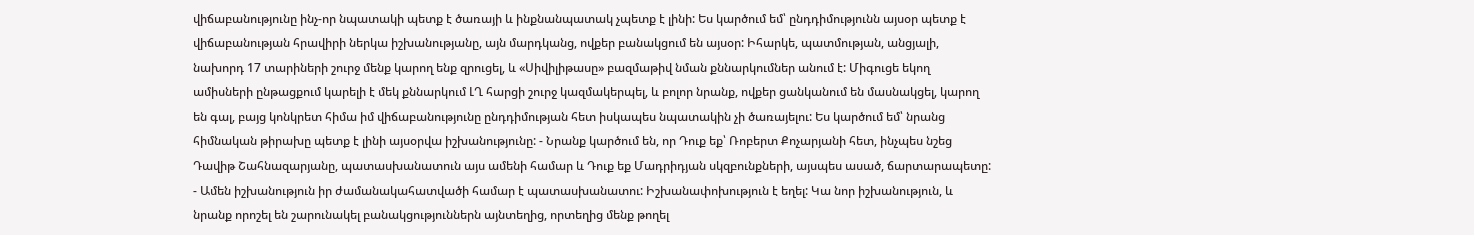վիճաբանությունը ինչ-որ նպատակի պետք է ծառայի և ինքնանպատակ չպետք է լինի: Ես կարծում եմ՝ ընդդիմությունն այսօր պետք է վիճաբանության հրավիրի ներկա իշխանությանը, այն մարդկանց, ովքեր բանակցում են այսօր: Իհարկե, պատմության, անցյալի, նախորդ 17 տարիների շուրջ մենք կարող ենք զրուցել, և «Սիվիլիթասը» բազմաթիվ նման քննարկումներ անում է: Միգուցե եկող ամիսների ընթացքում կարելի է մեկ քննարկում ԼՂ հարցի շուրջ կազմակերպել, և բոլոր նրանք, ովքեր ցանկանում են մասնակցել, կարող են գալ, բայց կոնկրետ հիմա իմ վիճաբանությունը ընդդիմության հետ իսկապես նպատակին չի ծառայելու: Ես կարծում եմ՝ նրանց հիմնական թիրախը պետք է լինի այսօրվա իշխանությունը: - Նրանք կարծում են, որ Դուք եք՝ Ռոբերտ Քոչարյանի հետ, ինչպես նշեց Դավիթ Շահնազարյանը, պատասխանատուն այս ամենի համար և Դուք եք Մադրիդյան սկզբունքների, այսպես ասած, ճարտարապետը: - Ամեն իշխանություն իր ժամանակահատվածի համար է պատասխանատու: Իշխանափոխություն է եղել: Կա նոր իշխանություն, և նրանք որոշել են շարունակել բանակցություններն այնտեղից, որտեղից մենք թողել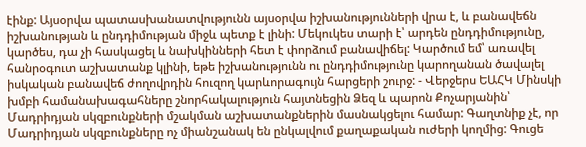էինք: Այսօրվա պատասխանատվությունն այսօրվա իշխանությունների վրա է, և բանավեճն իշխանության և ընդդիմության միջև պետք է լինի: Մեկուկես տարի է՝ արդեն ընդդիմությունը, կարծես, դա չի հասկացել և նախկինների հետ է փորձում բանավիճել: Կարծում եմ՝ առավել հանրօգուտ աշխատանք կլինի, եթե իշխանությունն ու ընդդիմությունը կարողանան ծավալել իսկական բանավեճ ժողովրդին հուզող կարևորագույն հարցերի շուրջ: - Վերջերս ԵԱՀԿ Մինսկի խմբի համանախագահները շնորհակալություն հայտնեցին Ձեզ և պարոն Քոչարյանին՝ Մադրիդյան սկզբունքների մշակման աշխատանքներին մասնակցելու համար: Գաղտնիք չէ, որ Մադրիդյան սկզբունքները ոչ միանշանակ են ընկալվում քաղաքական ուժերի կողմից: Գուցե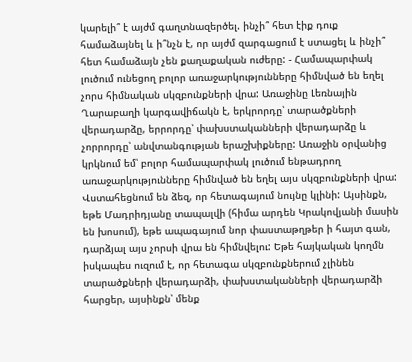կարելի՞ է այժմ գաղտնազերծել. ինչի՞ հետ էիք դուք համաձայնել և ի՞նչն է, որ այժմ զարգացում է ստացել և ինչի՞ հետ համաձայն չեն քաղաքական ուժերը: - Համապարփակ լուծում ունեցող բոլոր առաջարկությունները հիմնված են եղել չորս հիմնական սկզբունքների վրա: Առաջինը Լեռնային Ղարաբաղի կարգավիճակն է, երկրորդը՝ տարածքների վերադարձը, երրորդը՝ փախստականների վերադարձը և չորրորդը՝ անվտանգության երաշխիքները: Առաջին օրվանից կրկնում եմ՝ բոլոր համապարփակ լուծում ենթադրող առաջարկությունները հիմնված են եղել այս սկզբունքների վրա: Վստահեցնում են ձեզ, որ հետագայում նույնը կլինի: Այսինքն, եթե Մադրիդյանը տապալվի (հիմա արդեն Կրակովյանի մասին են խոսում), եթե ապագայում նոր փաստաթղթեր ի հայտ գան, դարձյալ այս չորսի վրա են հիմնվելու: Եթե հայկական կողմն իսկապես ուզում է, որ հետագա սկզբունքներում չլինեն տարածքների վերադարձի, փախստականների վերադարձի հարցեր, այսինքն՝ մենք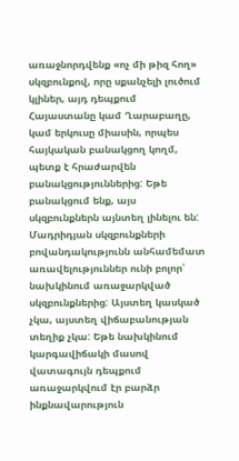առաջնորդվենք «ոչ մի թիզ հող» սկզբունքով, որը սքանչելի լուծում կլիներ, այդ դեպքում Հայաստանը կամ Ղարաբաղը, կամ երկուսը միասին, որպես հայկական բանակցող կողմ, պետք է հրաժարվեն բանակցություններից: Եթե բանակցում ենք, այս սկզբունքներն այնտեղ լինելու են: Մադրիդյան սկզբունքների բովանդակությունն անհամեմատ առավելություններ ունի բոլոր՝ նախկինում առաջարկված սկզբունքներից: Այստեղ կասկած չկա, այստեղ վիճաբանության տեղիք չկա: Եթե նախկինում կարգավիճակի մասով վատագույն դեպքում առաջարկվում էր բարձր ինքնավարություն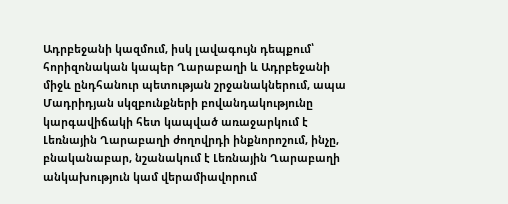Ադրբեջանի կազմում, իսկ լավագույն դեպքում՝ հորիզոնական կապեր Ղարաբաղի և Ադրբեջանի միջև ընդհանուր պետության շրջանակներում, ապա Մադրիդյան սկզբունքների բովանդակությունը կարգավիճակի հետ կապված առաջարկում է Լեռնային Ղարաբաղի ժողովրդի ինքնորոշում, ինչը, բնականաբար, նշանակում է Լեռնային Ղարաբաղի անկախություն կամ վերամիավորում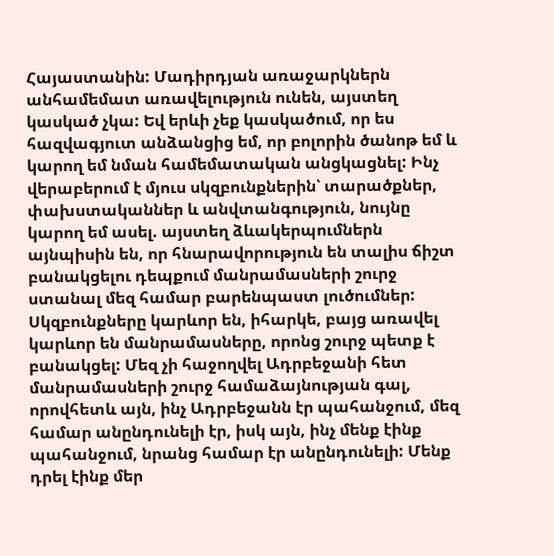Հայաստանին: Մադիրդյան առաջարկներն անհամեմատ առավելություն ունեն, այստեղ կասկած չկա: Եվ երևի չեք կասկածում, որ ես հազվագյուտ անձանցից եմ, որ բոլորին ծանոթ եմ և կարող եմ նման համեմատական անցկացնել: Ինչ վերաբերում է մյուս սկզբունքներին՝ տարածքներ, փախստականներ և անվտանգություն, նույնը կարող եմ ասել. այստեղ ձևակերպումներն այնպիսին են, որ հնարավորություն են տալիս ճիշտ բանակցելու դեպքում մանրամասների շուրջ ստանալ մեզ համար բարենպաստ լուծումներ: Սկզբունքները կարևոր են, իհարկե, բայց առավել կարևոր են մանրամասները, որոնց շուրջ պետք է բանակցել: Մեզ չի հաջողվել Ադրբեջանի հետ մանրամասների շուրջ համաձայնության գալ, որովհետև այն, ինչ Ադրբեջանն էր պահանջում, մեզ համար անընդունելի էր, իսկ այն, ինչ մենք էինք պահանջում, նրանց համար էր անընդունելի: Մենք դրել էինք մեր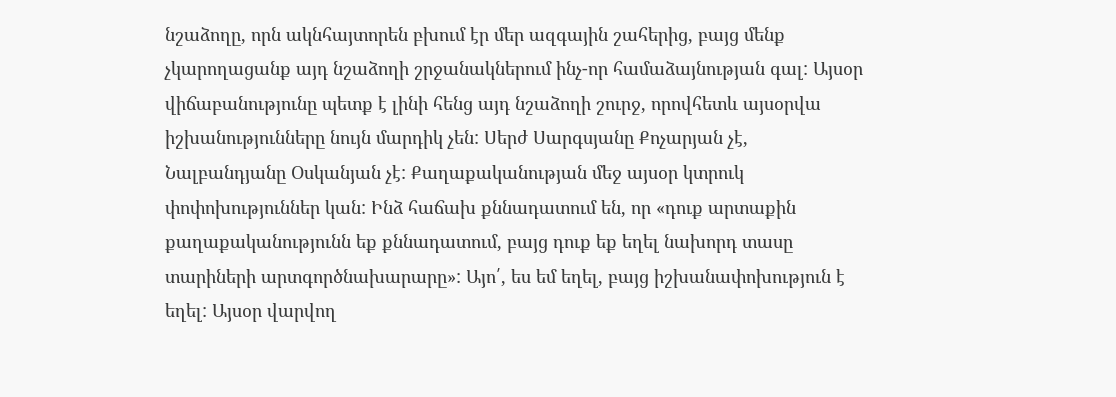նշաձողը, որն ակնհայտորեն բխում էր մեր ազգային շահերից, բայց մենք չկարողացանք այդ նշաձողի շրջանակներում ինչ-որ համաձայնության գալ: Այսօր վիճաբանությունը պետք է լինի հենց այդ նշաձողի շուրջ, որովհետև այսօրվա իշխանությունները նույն մարդիկ չեն: Սերժ Սարգսյանը Քոչարյան չէ, Նալբանդյանը Օսկանյան չէ: Քաղաքականության մեջ այսօր կտրուկ փոփոխություններ կան: Ինձ հաճախ քննադատում են, որ «դուք արտաքին քաղաքականությունն եք քննադատում, բայց դուք եք եղել նախորդ տասը տարիների արտգործնախարարը»: Այո՛, ես եմ եղել, բայց իշխանափոխություն է եղել: Այսօր վարվող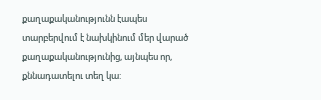քաղաքականությունն էապես տարբերվում է նախկինում մեր վարած քաղաքականությունից, այնպես որ, քննադատելու տեղ կա: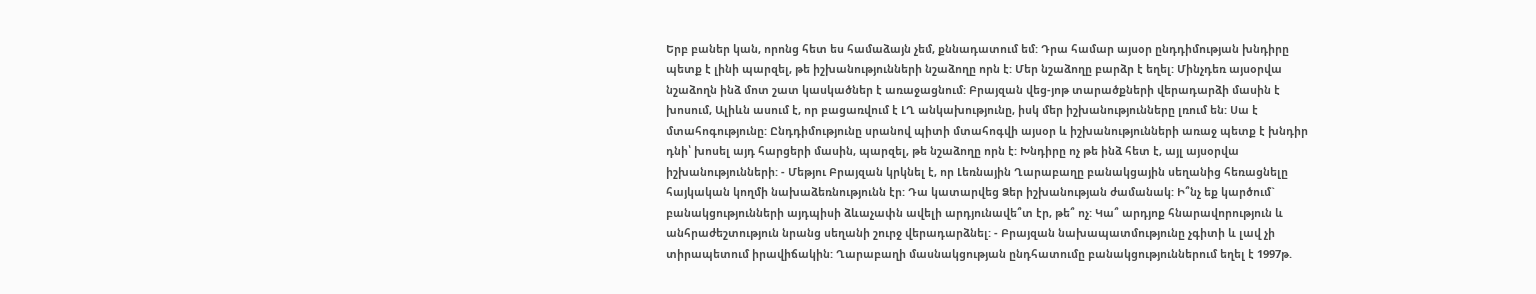Երբ բաներ կան, որոնց հետ ես համաձայն չեմ, քննադատում եմ: Դրա համար այսօր ընդդիմության խնդիրը պետք է լինի պարզել, թե իշխանությունների նշաձողը որն է: Մեր նշաձողը բարձր է եղել: Մինչդեռ այսօրվա նշաձողն ինձ մոտ շատ կասկածներ է առաջացնում: Բրայզան վեց-յոթ տարածքների վերադարձի մասին է խոսում, Ալիևն ասում է, որ բացառվում է ԼՂ անկախությունը, իսկ մեր իշխանությունները լռում են: Սա է մտահոգությունը: Ընդդիմությունը սրանով պիտի մտահոգվի այսօր և իշխանությունների առաջ պետք է խնդիր դնի՝ խոսել այդ հարցերի մասին, պարզել, թե նշաձողը որն է: Խնդիրը ոչ թե ինձ հետ է, այլ այսօրվա իշխանությունների: - Մեթյու Բրայզան կրկնել է, որ Լեռնային Ղարաբաղը բանակցային սեղանից հեռացնելը հայկական կողմի նախաձեռնությունն էր: Դա կատարվեց Ձեր իշխանության ժամանակ: Ի՞նչ եք կարծում` բանակցությունների այդպիսի ձևաչափն ավելի արդյունավե՞տ էր, թե՞ ոչ: Կա՞ արդյոք հնարավորություն և անհրաժեշտություն նրանց սեղանի շուրջ վերադարձնել: - Բրայզան նախապատմությունը չգիտի և լավ չի տիրապետում իրավիճակին: Ղարաբաղի մասնակցության ընդհատումը բանակցություններում եղել է 1997թ.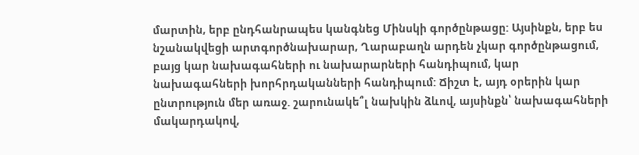մարտին, երբ ընդհանրապես կանգնեց Մինսկի գործընթացը: Այսինքն, երբ ես նշանակվեցի արտգործնախարար, Ղարաբաղն արդեն չկար գործընթացում, բայց կար նախագահների ու նախարարների հանդիպում, կար նախագահների խորհրդականների հանդիպում: Ճիշտ է, այդ օրերին կար ընտրություն մեր առաջ. շարունակե՞լ նախկին ձևով, այսինքն՝ նախագահների մակարդակով,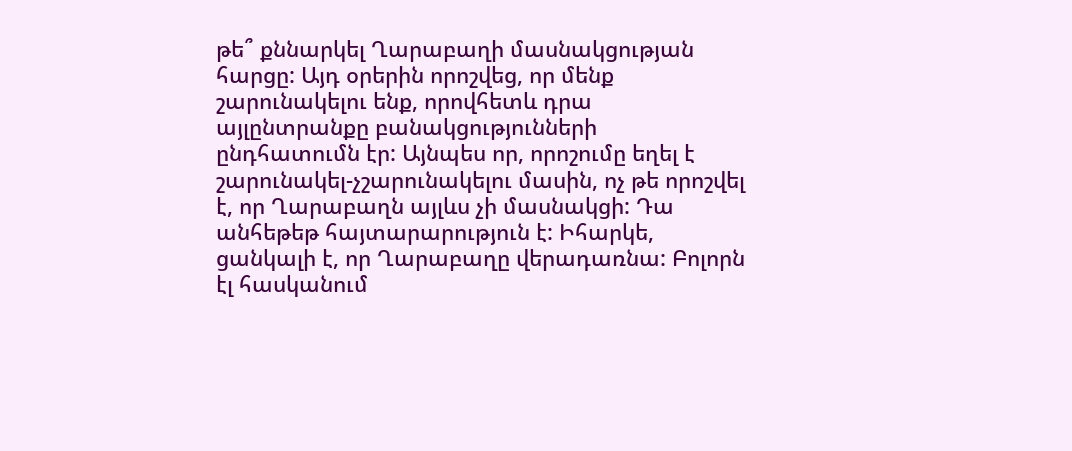թե՞ քննարկել Ղարաբաղի մասնակցության հարցը: Այդ օրերին որոշվեց, որ մենք շարունակելու ենք, որովհետև դրա այլընտրանքը բանակցությունների ընդհատումն էր: Այնպես որ, որոշումը եղել է շարունակել-չշարունակելու մասին, ոչ թե որոշվել է, որ Ղարաբաղն այլևս չի մասնակցի: Դա անհեթեթ հայտարարություն է: Իհարկե, ցանկալի է, որ Ղարաբաղը վերադառնա: Բոլորն էլ հասկանում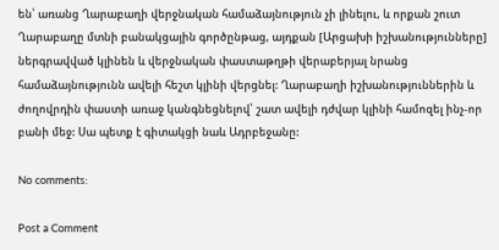են՝ առանց Ղարաբաղի վերջնական համաձայնություն չի լինելու, և որքան շուտ Ղարաբաղը մտնի բանակցային գործընթաց, այդքան [Արցախի իշխանությունները] ներգրավված կլինեն և վերջնական փաստաթղթի վերաբերյալ նրանց համաձայնությունն ավելի հեշտ կլինի վերցնել: Ղարաբաղի իշխանություններին և ժողովրդին փաստի առաջ կանգնեցնելով՝ շատ ավելի դժվար կլինի համոզել ինչ-որ բանի մեջ: Սա պետք է գիտակցի նաև Ադրբեջանը:

No comments:

Post a Comment